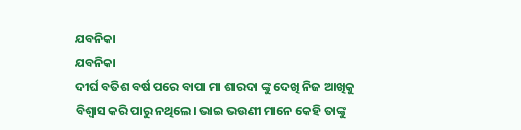ଯବନିକା
ଯବନିକା
ଦୀର୍ଘ ବତିଶ ବର୍ଷ ପରେ ବାପା ମା ଶାରଦା ଙ୍କୁ ଦେଖି ନିଜ ଆଖିକୁ ବିଶ୍ବାସ କରି ପାରୁ ନଥିଲେ। ଭାଇ ଭଉଣୀ ମାନେ କେହି ତାଙ୍କୁ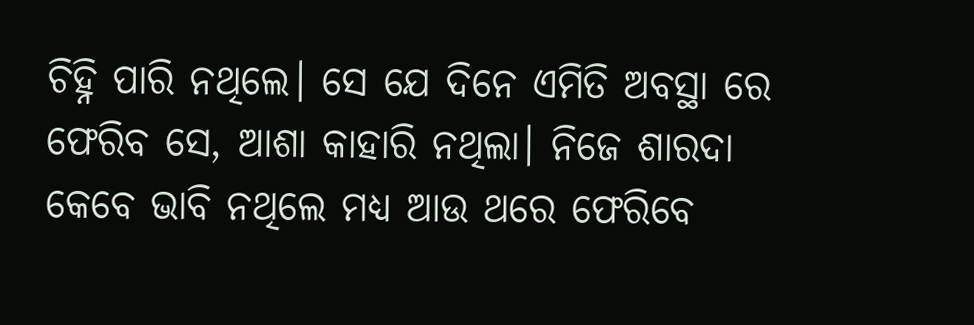ଚିହ୍ନି ପାରି ନଥିଲେ। ସେ ଯେ ଦିନେ ଏମିତି ଅବସ୍ଥା ରେ ଫେରିବ ସେ, ଆଶା କାହାରି ନଥିଲା। ନିଜେ ଶାରଦା କେବେ ଭାବି ନଥିଲେ ମଧ୍ୟ ଆଉ ଥରେ ଫେରିବେ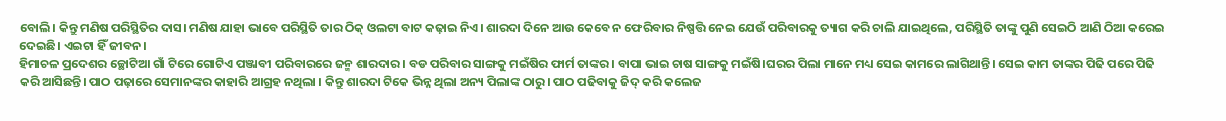ବୋଲି। କିନ୍ତୁ ମଣିଷ ପରିସ୍ଥିତିର ଦାସ। ମଣିଷ ଯାହା ଭାବେ ପରିସ୍ଥିତି ତାର ଠିକ୍ ଓଲଟା ବାଟ କଢ଼ାଇ ନିଏ। ଶାରଦା ଦିନେ ଆଉ କେବେ ନ ଫେରିବାର ନିଷ୍ପତ୍ତି ନେଇ ଯେଉଁ ପରିବାରକୁ ତ୍ୟାଗ କରି ଚାଲି ଯାଇଥିଲେ, ପରିସ୍ଥିତି ତାଙ୍କୁ ପୁଣି ସେଇଠି ଆଣି ଠିଆ କରେଇ ଦେଇଛି। ଏଇଟା ହିଁ ଜୀବନ।
ହିମାଚଳ ପ୍ରଦେଶର ଚ୍ଛୋଟିଆ ଗାଁ ଟିରେ ଗୋଟିଏ ପଞ୍ଜାବୀ ପରିବାରରେ ଜନ୍ମ ଶାରଦାର। ବଡ ପରିବାର ସାଙ୍ଗକୁ ମଇଁଷିର ଫାର୍ମ ତାଙ୍କର। ବାପା ଭାଇ ଚାଷ ସାଙ୍ଗକୁ ମଇଁଷି।ଘରର ପିଲା ମାନେ ମଧ୍ୟ ସେଇ କାମରେ ଲାଗିଥାନ୍ତି। ସେଇ କାମ ତାଙ୍କର ପିଢି ପରେ ପିଢି କରି ଆସିଛନ୍ତି। ପାଠ ପଢ଼ାରେ ସେମାନଙ୍କର କାହାରି ଆଗ୍ରହ ନଥିଲା । କିନ୍ତୁ ଶାରଦା ଟିକେ ଭିନ୍ନ ଥିଲା ଅନ୍ୟ ପିଲାଙ୍କ ଠାରୁ। ପାଠ ପଢିବାକୁ ଜିଦ୍ କରି କଲେଜ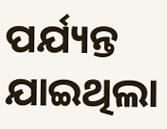ପର୍ଯ୍ୟନ୍ତ ଯାଇଥିଲା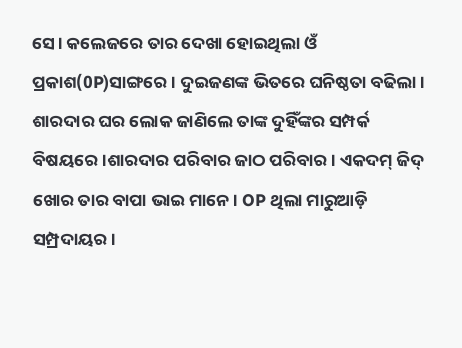ସେ। କଲେଜରେ ତାର ଦେଖା ହୋଇଥିଲା ଓଁ ପ୍ରକାଶ(0P)ସାଙ୍ଗରେ। ଦୁଇଜଣଙ୍କ ଭିତରେ ଘନିଷ୍ଠତା ବଢିଲା। ଶାରଦାର ଘର ଲୋକ ଜାଣିଲେ ତାଙ୍କ ଦୁହିଁଙ୍କର ସମ୍ପର୍କ ବିଷୟରେ।ଶାରଦାର ପରିବାର ଜାଠ ପରିବାର। ଏକଦମ୍ ଜିଦ୍ ଖୋର ତାର ବାପା ଭାଇ ମାନେ। OP ଥିଲା ମାରୁଆଡ଼ି ସମ୍ପ୍ରଦାୟର।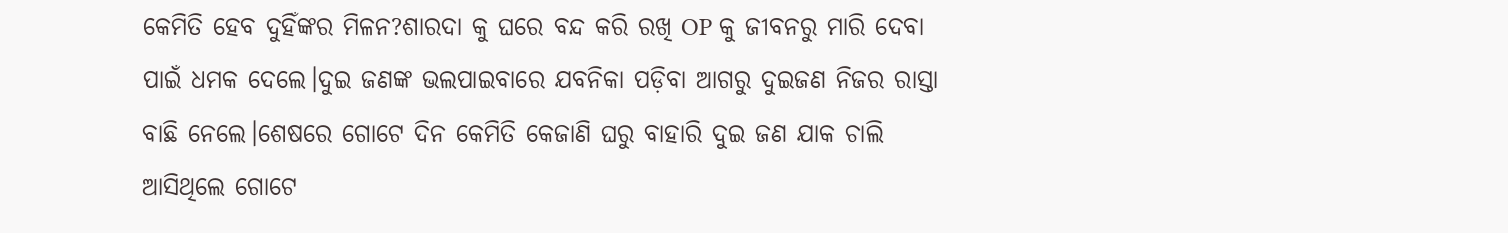କେମିତି ହେବ ଦୁହିଁଙ୍କର ମିଳନ?ଶାରଦା କୁ ଘରେ ବନ୍ଦ କରି ରଖି OP କୁ ଜୀବନରୁ ମାରି ଦେବା ପାଇଁ ଧମକ ଦେଲେ।ଦୁଇ ଜଣଙ୍କ ଭଲପାଇବାରେ ଯବନିକା ପଡ଼ିବା ଆଗରୁ ଦୁଇଜଣ ନିଜର ରାସ୍ତା ବାଛି ନେଲେ।ଶେଷରେ ଗୋଟେ ଦିନ କେମିତି କେଜାଣି ଘରୁ ବାହାରି ଦୁଇ ଜଣ ଯାକ ଚାଲି ଆସିଥିଲେ ଗୋଟେ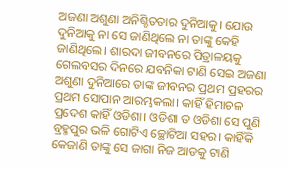ଅଜଣା ଅଶୁଣା ଅନିଶ୍ଚିତତାର ଦୁନିଆକୁ। ଯୋଉ ଦୁନିଆକୁ ନା ସେ ଜାଣିଥିଲେ ନା ତାଙ୍କୁ କେହି ଜାଣିଥିଲେ। ଶାରଦା ଜୀବନରେ ପିତ୍ରାଳୟକୁ ଗେଲବସର ଦିନରେ ଯବନିକା ଟାଣି ସେଇ ଅଜଣା ଅଶୁଣା ଦୁନିଆରେ ତାଙ୍କ ଜୀବନର ପ୍ରଥମ ପ୍ରହରର ପ୍ରଥମ ସୋପାନ ଆରମ୍ଭକଲା। କାହିଁ ହିମାଚଳ ପ୍ରଦେଶ କାହିଁ ଓଡିଶା। ଓଡିଶା ତ ଓଡିଶା ସେ ପୁଣି ବ୍ରହ୍ମପୁର ଭଳି ଗୋଟିଏ ଚ୍ଛୋଟିଆ ସହର। କାହିଁକି କେଜାଣି ତାଙ୍କୁ ସେ ଜାଗା ନିଜ ଆଡକୁ ଟାଣି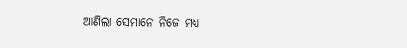ଆଣିଲା ସେମାନେ ନିଜେ ମଧ୍ଯ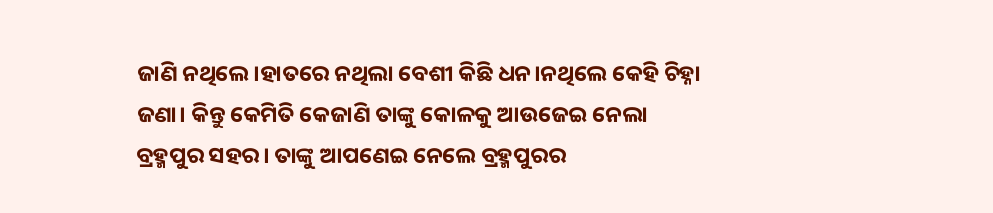ଜାଣି ନଥିଲେ।ହାତରେ ନଥିଲା ବେଶୀ କିଛି ଧନ।ନଥିଲେ କେହି ଚିହ୍ନା ଜଣା। କିନ୍ତୁ କେମିତି କେଜାଣି ତାଙ୍କୁ କୋଳକୁ ଆଉଜେଇ ନେଲା ବ୍ରହ୍ମପୁର ସହର। ତାଙ୍କୁ ଆପଣେଇ ନେଲେ ବ୍ରହ୍ମପୁରର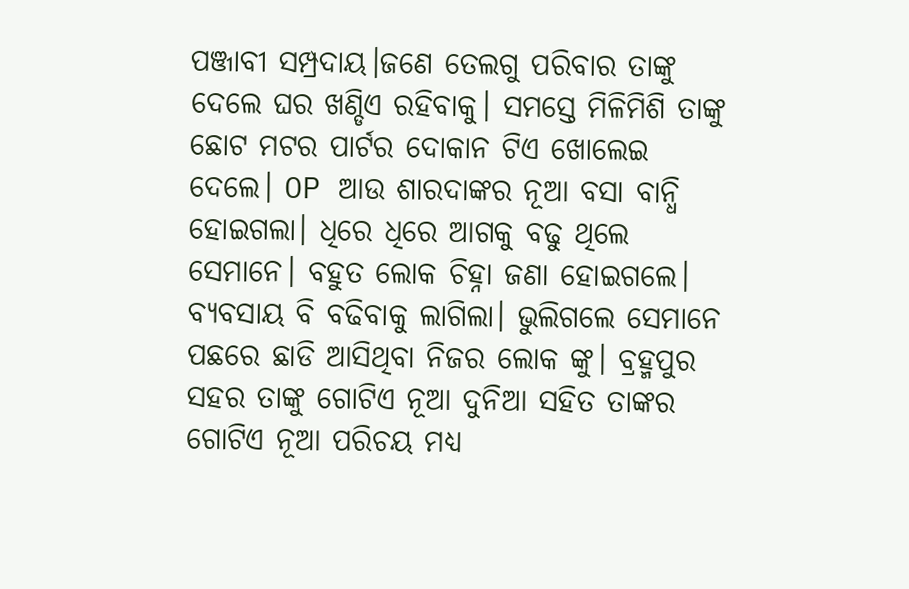ପଞ୍ଜାବୀ ସମ୍ପ୍ରଦାୟ।ଜଣେ ତେଲଗୁ ପରିବାର ତାଙ୍କୁ ଦେଲେ ଘର ଖଣ୍ଡିଏ ରହିବାକୁ। ସମସ୍ତେ ମିଳିମିଶି ତାଙ୍କୁ ଛୋଟ ମଟର ପାର୍ଟର ଦୋକାନ ଟିଏ ଖୋଲେଇ ଦେଲେ। OP ଆଉ ଶାରଦାଙ୍କର ନୂଆ ବସା ବାନ୍ଧି ହୋଇଗଲା। ଧିରେ ଧିରେ ଆଗକୁ ବଢୁ ଥିଲେ ସେମାନେ। ବହୁତ ଲୋକ ଚିହ୍ନା ଜଣା ହୋଇଗଲେ। ବ୍ୟବସାୟ ବି ବଢିବାକୁ ଲାଗିଲା। ଭୁଲିଗଲେ ସେମାନେ ପଛରେ ଛାଡି ଆସିଥିବା ନିଜର ଲୋକ ଙ୍କୁ। ବ୍ରହ୍ମପୁର ସହର ତାଙ୍କୁ ଗୋଟିଏ ନୂଆ ଦୁନିଆ ସହିତ ତାଙ୍କର ଗୋଟିଏ ନୂଆ ପରିଚୟ ମଧ୍ୟ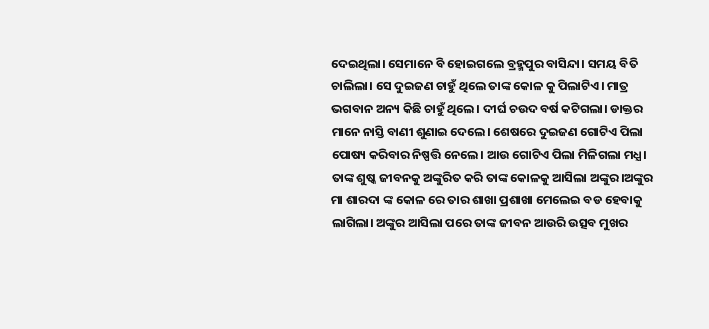ଦେଇଥିଲା। ସେମାନେ ବି ହୋଇଗଲେ ବ୍ରହ୍ମପୁର ବାସିନ୍ଦା। ସମୟ ବିତି ଚାଲିଲା। ସେ ଦୁଇଜଣ ଚାହୁଁ ଥିଲେ ତାଙ୍କ କୋଳ କୁ ପିଲାଟିଏ। ମାତ୍ର ଭଗବାନ ଅନ୍ୟ କିଛି ଚାହୁଁ ଥିଲେ। ଦୀର୍ଘ ଚଉଦ ବର୍ଷ କଟିଗଲା। ଡାକ୍ତର ମାନେ ନାସ୍ତି ବାଣୀ ଶୁଣାଇ ଦେଲେ। ଶେଷରେ ଦୁଇଜଣ ଗୋଟିଏ ପିଲା ପୋଷ୍ୟ କରିବାର ନିଷ୍ପତ୍ତି ନେଲେ। ଆଉ ଗୋଟିଏ ପିଲା ମିଳିଗଲା ମଧ୍ଯ। ତାଙ୍କ ଶୁଷ୍କ ଜୀବନକୁ ଅଙ୍କୁରିତ କରି ତାଙ୍କ କୋଳକୁ ଆସିଲା ଅଙ୍କୁର।ଅଙ୍କୁର ମା ଶାରଦା ଙ୍କ କୋଳ ରେ ତାର ଶାଖା ପ୍ରଶାଖା ମେଲେଇ ବଡ ହେବାକୁ ଲାଗିଲା। ଅଙ୍କୁର ଆସିଲା ପରେ ତାଙ୍କ ଜୀବନ ଆଉରି ଉତ୍ସବ ମୁଖର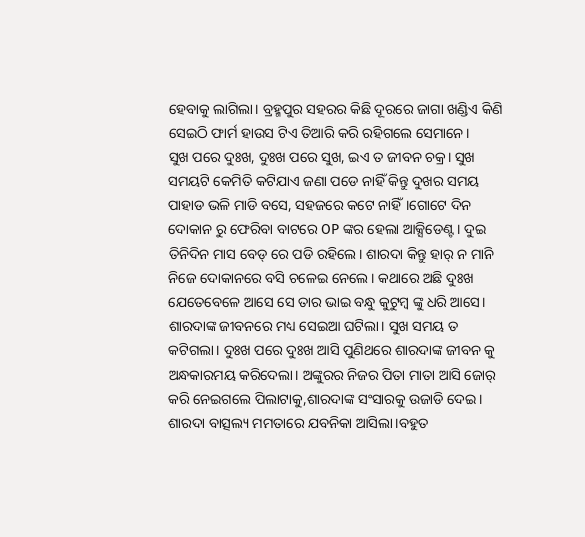ହେବାକୁ ଲାଗିଲା। ବ୍ରହ୍ମପୁର ସହରର କିଛି ଦୂରରେ ଜାଗା ଖଣ୍ଡିଏ କିଣି ସେଇଠି ଫାର୍ମ ହାଉସ ଟିଏ ତିଆରି କରି ରହିଗଲେ ସେମାନେ।
ସୁଖ ପରେ ଦୁଃଖ, ଦୁଃଖ ପରେ ସୁଖ, ଇଏ ତ ଜୀବନ ଚକ୍ର। ସୁଖ ସମୟଟି କେମିତି କଟିଯାଏ ଜଣା ପଡେ ନାହିଁ କିନ୍ତୁ ଦୁଖର ସମୟ ପାହାଡ ଭଳି ମାଡି ବସେ, ସହଜରେ କଟେ ନାହିଁ।ଗୋଟେ ଦିନ ଦୋକାନ ରୁ ଫେରିବା ବାଟରେ OP ଙ୍କର ହେଲା ଆକ୍ସିଡେଣ୍ଟ। ଦୁଇ ତିନିଦିନ ମାସ ବେଡ୍ ରେ ପଡି ରହିଲେ। ଶାରଦା କିନ୍ତୁ ହାର୍ ନ ମାନି ନିଜେ ଦୋକାନରେ ବସି ଚଳେଇ ନେଲେ। କଥାରେ ଅଛି ଦୁଃଖ ଯେତେବେଳେ ଆସେ ସେ ତାର ଭାଇ ବନ୍ଧୁ କୁଟୁମ୍ବ ଙ୍କୁ ଧରି ଆସେ। ଶାରଦାଙ୍କ ଜୀବନରେ ମଧ୍ୟ ସେଇଆ ଘଟିଲା। ସୁଖ ସମୟ ତ କଟିଗଲା। ଦୁଃଖ ପରେ ଦୁଃଖ ଆସି ପୁଣିଥରେ ଶାରଦାଙ୍କ ଜୀବନ କୁ ଅନ୍ଧକାରମୟ କରିଦେଲା। ଅଙ୍କୁରର ନିଜର ପିତା ମାତା ଆସି ଜୋର୍ କରି ନେଇଗଲେ ପିଲାଟାକୁ,ଶାରଦାଙ୍କ ସଂସାରକୁ ଉଜାଡି ଦେଇ। ଶାରଦା ବାତ୍ସଲ୍ୟ ମମତାରେ ଯବନିକା ଆସିଲା।ବହୁତ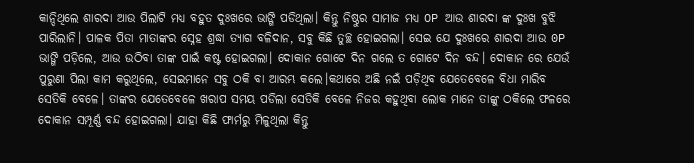କାନ୍ଦିଥିଲେ ଶାରଦା ଆଉ ପିଲାଟି ମଧ୍ଯ ବହୁତ ଦୁଃଖରେ ଭାଙ୍ଗି ପଡିଥିଲା। କିନ୍ତୁ ନିଷ୍ଠୁର ସାମାଜ ମଧ୍ଯ OP ଆଉ ଶାରଦା ଙ୍କ ଦୁଃଖ ବୁଝି ପାରିଲାନି। ପାଳକ ପିତା ମାତାଙ୍କର ସ୍ନେହ ଶ୍ରଦ୍ଧା ତ୍ୟାଗ ବଳିଦାନ, ସବୁ କିଛି ତୁଚ୍ଛ ହୋଇଗଲା। ସେଇ ଯେ ଦୁଃଖରେ ଶାରଦା ଆଉ 0P ଭାଙ୍ଗି ପଡ଼ିଲେ, ଆଉ ଉଠିବା ତାଙ୍କ ପାଇଁ କଷ୍ଟ ହୋଇଗଲା। ଦୋକାନ ଗୋଟେ ଦିନ ଗଲେ ତ ଗୋଟେ ଦିନ ବନ୍ଦ। ଦୋକାନ ରେ ଯେଉଁ ପୁରୁଣା ପିଲା କାମ କରୁଥିଲେ, ସେଇମାନେ ସବୁ ଠକି ବା ଆରମ୍ଭ କଲେ।କଥାରେ ଅଛି ନଇଁ ପଡ଼ିଥିବ ଯେତେବେଳେ ବିଧା ମାରିବ ସେତିକି ବେଳେ। ତାଙ୍କର ଯେତେବେଳେ ଖରାପ ସମୟ ପଡିଲା ସେତିକି ବେଳେ ନିଜର କହୁଥିବା ଲୋକ ମାନେ ତାଙ୍କୁ ଠକିଲେ ଫଳରେ ଦୋକାନ ସମ୍ପୂର୍ଣ୍ଣ ବନ୍ଦ ହୋଇଗଲା। ଯାହା କିଛି ଫାର୍ମରୁ ମିଳୁଥିଲା କିନ୍ତୁ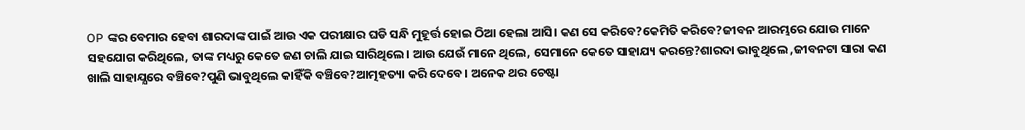OP ଙ୍କର ବେମାର ହେବା ଶାରଦାଙ୍କ ପାଇଁ ଆଉ ଏକ ପରୀକ୍ଷାର ଘଡି ସନ୍ଧି ମୁହୂର୍ତ୍ତ ହୋଇ ଠିଆ ହେଲା ଆସି। କଣ ସେ କରିବେ?କେମିତି କରିବେ?ଜୀବନ ଆରମ୍ଭରେ ଯୋଉ ମାନେ ସହଯୋଗ କରିଥିଲେ, ତାଙ୍କ ମଧ୍ୟରୁ କେତେ ଜଣ ଚାଲି ଯାଇ ସାରିଥିଲେ। ଆଉ ଯେଉଁ ମାନେ ଥିଲେ, ସେମାନେ କେତେ ସାହାଯ୍ୟ କରନ୍ତେ?ଶାରଦା ଭାବୁଥିଲେ ,ଜୀବନଟା ସାରା କଣ ଖାଲି ସାହାଯ୍ଯରେ ବଞ୍ଚିବେ?ପୁଣି ଭାବୁଥିଲେ କାହିଁକି ବଞ୍ଚିବେ?ଆତ୍ମହତ୍ୟା କରି ଦେବେ। ଅନେକ ଥର ଚେଷ୍ଟା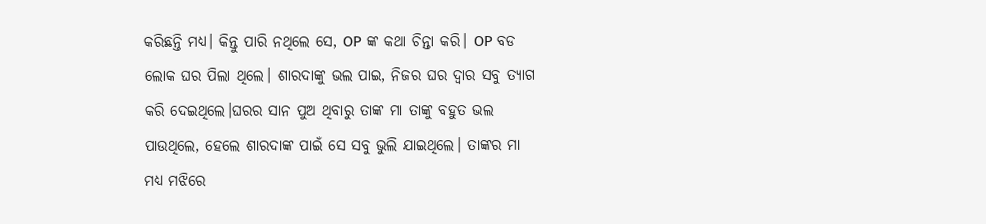କରିଛନ୍ତି ମଧ୍ୟ। କିନ୍ତୁ ପାରି ନଥିଲେ ସେ, OP ଙ୍କ କଥା ଚିନ୍ତା କରି। OP ବଡ ଲୋକ ଘର ପିଲା ଥିଲେ। ଶାରଦାଙ୍କୁ ଭଲ ପାଇ, ନିଜର ଘର ଦ୍ଵାର ସବୁ ତ୍ୟାଗ କରି ଦେଇଥିଲେ।ଘରର ସାନ ପୁଅ ଥିବାରୁ ତାଙ୍କ ମା ତାଙ୍କୁ ବହୁତ ଭଲ ପାଉଥିଲେ, ହେଲେ ଶାରଦାଙ୍କ ପାଇଁ ସେ ସବୁ ଭୁଲି ଯାଇଥିଲେ। ତାଙ୍କର ମା ମଧ୍ୟ ମଝିରେ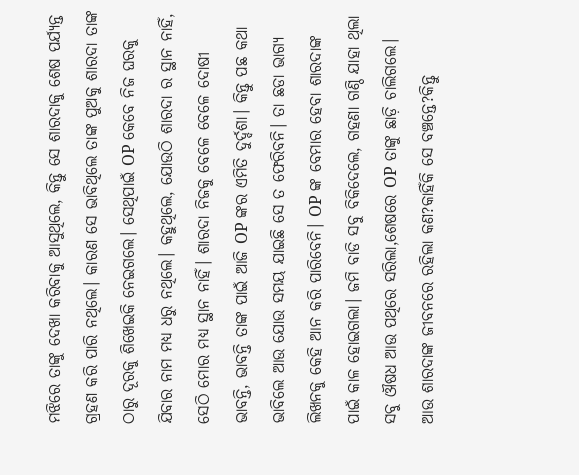ମଝିରେ ତାଙ୍କୁ ଦେଖା କରିବାକୁ ଆସୁଥିଲେ, କିନ୍ତୁ ସେ ଶାରଦାକୁ ଶେଷ ପର୍ଯ୍ୟନ୍ତ ଗ୍ରହଣ କରି ପାରି ନଥିଲେ। କାରଣ ସେ ଭାବିଥିଲେ ତାଙ୍କ ପୁଅକୁ ଶାରଦା ତାଙ୍କ ଠାରୁ ଦୂରକୁ ଶିଖେଇକି ନେଇଗଲେ। ସେଥିପାଇଁ OP କେବେ ନିଜ ଘରକୁ ଯିବାର ନାମ ମଧ୍ଯ ଧରୁ ନଥିଲେ। କହୁଥିଲେ, ଯୋଉଠି ଶାରଦା ର ସ୍ଥାନ ନାହିଁ, ସେଠି ମୋର ମଧ୍ୟ ସ୍ଥାନ ନାହିଁ। ଶାରଦା ନିଜକୁ ବେଳେ ବେଳେ ଦୋଷୀ ଭାବନ୍ତି, ଭାବନ୍ତି ତାଙ୍କ ପାଇଁ ଆଜି OP ଙ୍କର ଏମିତି ଦୁର୍ଦ୍ଦଶା। କିନ୍ତୁ ପଛ କଥା ଭାବିଲେ ଆଉ ଯୋଉ ସମୟ ଯାଇଛି ସେ ତ ଫେରିବନି। ତା ଛଡା ଭାଗ୍ୟ ଲିଖନକୁ କେହି ଆନ କରି ପାରିବେନି। OP ଙ୍କ ବେମାର ହେବା ଶାରଦାଙ୍କ ପାଇଁ କାଳ ହୋଇଗଲା। ଜମି ବାଡି ସବୁ ବିକିଦେଲେ, ଗହଣା ଗଣ୍ଠି ଯାହା ଥିଲା ସବୁ ଔଷଧ ଆଉ ପଥିରେ ସରିଲା,ଶେଷରେ OP ତାଙ୍କୁ ଛାଡ଼ି ଚାଲିଗଲେ। ଆଉ ଶାରଦାଙ୍କ ଜୀବନରେ ରହିଲା କଣ?କାହିଁକି ସେ ବଞ୍ଚନ୍ତେ?କିନ୍ତୁ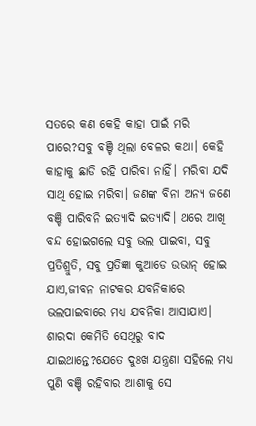ସତରେ କଣ କେହି କାହା ପାଇଁ ମରି ପାରେ?ସବୁ ବଞ୍ଚି ଥିଲା ବେଳର କଥା। କେହି କାହାକୁ ଛାଡି ରହି ପାରିବା ନାହିଁ। ମରିବା ଯଦି ସାଥି ହୋଇ ମରିବା। ଜଣଙ୍କ ବିନା ଅନ୍ୟ ଜଣେ ବଞ୍ଚି ପାରିବନି ଇତ୍ୟାଦି ଇତ୍ୟାଦି। ଥରେ ଆଖି ବନ୍ଦ ହୋଇଗଲେ ସବୁ ଭଲ ପାଇବା, ସବୁ ପ୍ରତିଶ୍ରୁତି, ସବୁ ପ୍ରତିଜ୍ଞା କୁଆଡେ ଉଭାନ୍ ହୋଇ ଯାଏ,ଜୀବନ ନାଟକର ଯବନିକାରେ ଭଲପାଇବାରେ ମଧ୍ୟ ଯବନିକା ଆସାଯାଏ।
ଶାରଦା କେମିତି ସେଥିରୁ ବାଦ ଯାଇଥାନ୍ତେ?ଯେତେ ଦୁଃଖ ଯନ୍ତ୍ରଣା ସହିଲେ ମଧ୍ୟ ପୁଣି ବଞ୍ଚି ରହିବାର ଆଶାକୁ ସେ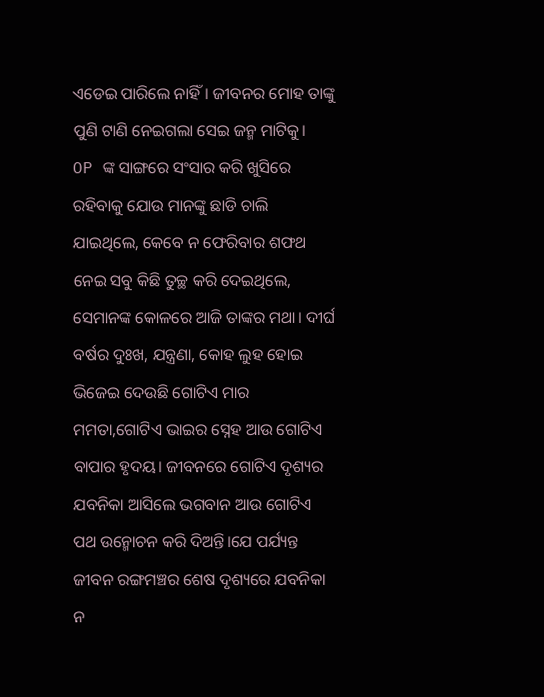ଏଡେଇ ପାରିଲେ ନାହିଁ। ଜୀବନର ମୋହ ତାଙ୍କୁ ପୁଣି ଟାଣି ନେଇଗଲା ସେଇ ଜନ୍ମ ମାଟିକୁ।
OP ଙ୍କ ସାଙ୍ଗରେ ସଂସାର କରି ଖୁସିରେ ରହିବାକୁ ଯୋଉ ମାନଙ୍କୁ ଛାଡି ଚାଲି ଯାଇଥିଲେ, କେବେ ନ ଫେରିବାର ଶଫଥ ନେଇ ସବୁ କିଛି ତୁଚ୍ଛ କରି ଦେଇଥିଲେ, ସେମାନଙ୍କ କୋଳରେ ଆଜି ତାଙ୍କର ମଥା। ଦୀର୍ଘ ବର୍ଷର ଦୁଃଖ, ଯନ୍ତ୍ରଣା, କୋହ ଲୁହ ହୋଇ ଭିଜେଇ ଦେଉଛି ଗୋଟିଏ ମାର ମମତା,ଗୋଟିଏ ଭାଇର ସ୍ନେହ ଆଉ ଗୋଟିଏ ବାପାର ହୃଦୟ। ଜୀବନରେ ଗୋଟିଏ ଦୃଶ୍ୟର ଯବନିକା ଆସିଲେ ଭଗବାନ ଆଉ ଗୋଟିଏ ପଥ ଉନ୍ମୋଚନ କରି ଦିଅନ୍ତି।ଯେ ପର୍ଯ୍ୟନ୍ତ ଜୀବନ ରଙ୍ଗମଞ୍ଚର ଶେଷ ଦୃଶ୍ୟରେ ଯବନିକା ନ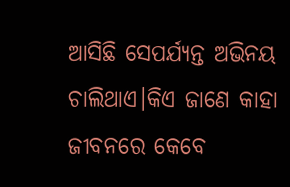ଆସିଛି ସେପର୍ଯ୍ୟନ୍ତ ଅଭିନୟ ଚାଲିଥାଏ।କିଏ ଜାଣେ କାହା ଜୀବନରେ କେବେ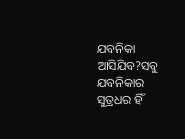ଯବନିକା ଆସିଯିବ?ସବୁ ଯବନିକାର ସୁତ୍ରଧର ହିଁ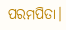ପରମପିତା।